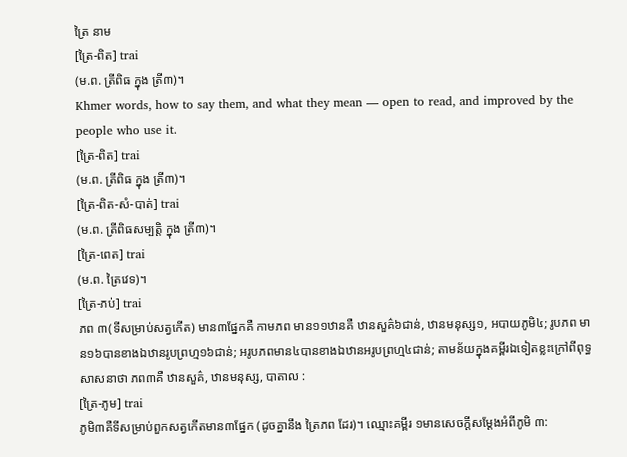ត្រៃ នាម
[ត្រៃ-ពិត] trai
(ម.ព. ត្រីពិធ ក្នុង ត្រី៣)។
Khmer words, how to say them, and what they mean — open to read, and improved by the people who use it.
[ត្រៃ-ពិត] trai
(ម.ព. ត្រីពិធ ក្នុង ត្រី៣)។
[ត្រៃ-ពិត-សំ-បាត់] trai
(ម.ព. ត្រីពិធសម្បត្តិ ក្នុង ត្រី៣)។
[ត្រៃ-ពេត] trai
(ម.ព. ត្រៃវេទ)។
[ត្រៃ-ភប់] trai
ភព ៣(ទីសម្រាប់សត្វកើត) មាន៣ផ្នែកគឺ កាមភព មាន១១ឋានគឺ ឋានសួគ៌៦ជាន់, ឋានមនុស្ស១, អបាយភូមិ៤; រូបភព មាន១៦បានខាងឯឋានរូបព្រហ្ម១៦ជាន់; អរូបភពមាន៤បានខាងឯឋានអរូបព្រហ្ម៤ជាន់; តាមន័យក្នុងគម្ពីរឯទៀតខ្លះក្រៅពីពុទ្ធសាសនាថា ភព៣គឺ ឋានសួគ៌, ឋានមនុស្ស, បាតាល :
[ត្រៃ-ភូម] trai
ភូមិ៣គឺទីសម្រាប់ពួកសត្វកើតមាន៣ផ្នែក (ដូចគ្នានឹង ត្រៃភព ដែរ)។ ឈ្មោះគម្ពីរ ១មានសេចក្ដីសម្ដែងអំពីភូមិ ៣: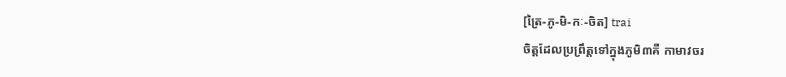[ត្រៃ-ភូ-មិ-កៈ-ចិត] trai
ចិត្តដែលប្រព្រឹត្តទៅក្នុងភូមិ៣គឺ កាមាវចរ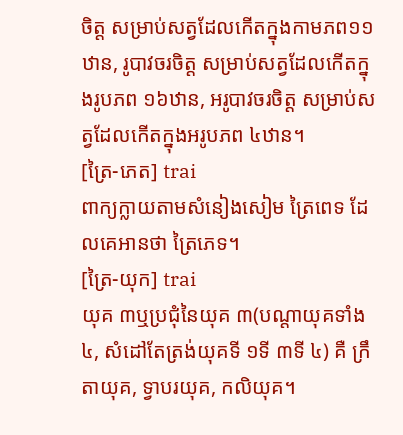ចិត្ត សម្រាប់សត្វដែលកើតក្នុងកាមភព១១ឋាន, រូបាវចរចិត្ត សម្រាប់សត្វដែលកើតក្នុងរូបភព ១៦ឋាន, អរូបាវចរចិត្ត សម្រាប់សត្វដែលកើតក្នុងអរូបភព ៤ឋាន។
[ត្រៃ-ភេត] trai
ពាក្យក្លាយតាមសំនៀងសៀម ត្រៃពេទ ដែលគេអានថា ត្រៃភេទ។
[ត្រៃ-យុក] trai
យុគ ៣ឬប្រជុំនៃយុគ ៣(បណ្ដាយុគទាំង ៤, សំដៅតែត្រង់យុគទី ១ទី ៣ទី ៤) គឺ ក្រឹតាយុគ, ទ្វាបរយុគ, កលិយុគ។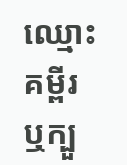ឈ្មោះគម្ពីរឬក្បួ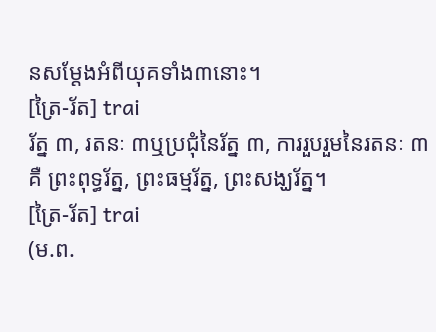នសម្ដែងអំពីយុគទាំង៣នោះ។
[ត្រៃ-រ័ត] trai
រ័ត្ន ៣, រតនៈ ៣ឬប្រជុំនៃរ័ត្ន ៣, ការរួបរួមនៃរតនៈ ៣គឺ ព្រះពុទ្ធរ័ត្ន, ព្រះធម្មរ័ត្ន, ព្រះសង្ឃរ័ត្ន។
[ត្រៃ-រ័ត] trai
(ម.ព.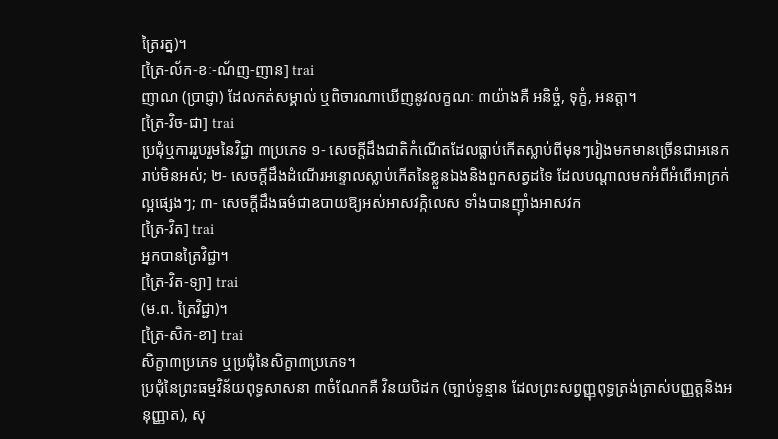ត្រៃរត្ន)។
[ត្រៃ-ល័ក-ខៈ-ណ័ញ-ញាន] trai
ញាណ (ប្រាជ្ញា) ដែលកត់សម្គាល់ ឬពិចារណាឃើញនូវលក្ខណៈ ៣យ៉ាងគឺ អនិច្ចំ, ទុក្ខំ, អនត្តា។
[ត្រៃ-វិច-ជា] trai
ប្រជុំឬការរួបរួមនៃវិជ្ជា ៣ប្រភេទ ១- សេចក្ដីដឹងជាតិកំណើតដែលធ្លាប់កើតស្លាប់ពីមុនៗរៀងមកមានច្រើនជាអនេករាប់មិនអស់; ២- សេចក្ដីដឹងដំណើរអន្ទោលស្លាប់កើតនៃខ្លួនឯងនិងពួកសត្វដទៃ ដែលបណ្ដាលមកអំពីអំពើអាក្រក់ល្អផ្សេងៗ; ៣- សេចក្ដីដឹងធម៌ជាឧបាយឱ្យអស់អាសវក្កិលេស ទាំងបានញ៉ាំងអាសវក
[ត្រៃ-វិត] trai
អ្នកបានត្រៃវិជ្ជា។
[ត្រៃ-វិត-ទ្យា] trai
(ម.ព. ត្រៃវិជ្ជា)។
[ត្រៃ-សិក-ខា] trai
សិក្ខា៣ប្រភេទ ឬប្រជុំនៃសិក្ខា៣ប្រភេទ។
ប្រជុំនៃព្រះធម្មវិន័យពុទ្ធសាសនា ៣ចំណែកគឺ វិនយបិដក (ច្បាប់ទូន្មាន ដែលព្រះសព្វញ្ញុពុទ្ធត្រង់ត្រាស់បញ្ញត្តនិងអនុញ្ញាត), សុ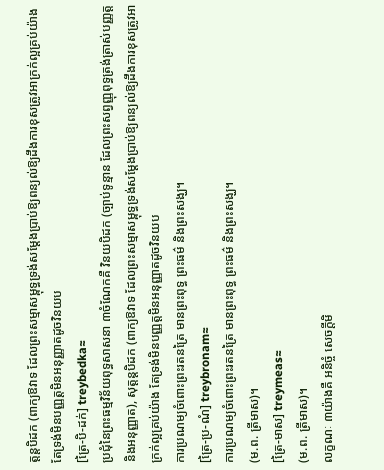ត្តន្តបិដក (ពាក្យឱវាទ ដែលព្រះសម្មាសម្ពុទ្ធទ្រង់សម្ដែងប្រាប់ឱ្យពន្យល់ឱ្យដឹងការខុសត្រូវអាក្រក់ល្អគ្រប់យ៉ាង តែទ្រង់មិនបញ្ញត្តមិនអនុញ្ញាតដូចវិនយប
[ត្រៃ-បិ-ដក់] treybedka≈
ប្រជុំនៃព្រះធម្មវិន័យពុទ្ធសាសនា ៣ចំណែកគឺ វិនយបិដក (ច្បាប់ទូន្មាន ដែលព្រះសព្វញ្ញុពុទ្ធត្រង់ត្រាស់បញ្ញត្តនិងអនុញ្ញាត), សុត្តន្តបិដក (ពាក្យឱវាទ ដែលព្រះសម្មាសម្ពុទ្ធទ្រង់សម្ដែងប្រាប់ឱ្យពន្យល់ឱ្យដឹងការខុសត្រូវអាក្រក់ល្អគ្រប់យ៉ាង តែទ្រង់មិនបញ្ញត្តមិនអនុញ្ញាតដូចវិនយប
ការប្រណម្យចំពោះព្រះរតនត្រៃ មានព្រះពុទ្ធ ព្រះធម៌ និងព្រះសង្ឃ។
[ត្រៃ-ប្រ-ណំ] treybronam≈
ការប្រណម្យចំពោះព្រះរតនត្រៃ មានព្រះពុទ្ធ ព្រះធម៌ និងព្រះសង្ឃ។
(ម.ព. ត្រីមាស)។
[ត្រៃ-មាស] treymeas≈
(ម.ព. ត្រីមាស)។
លក្ខណៈ ៣យ៉ាងគឺ អនិច្ចំ សេចក្ដីមិ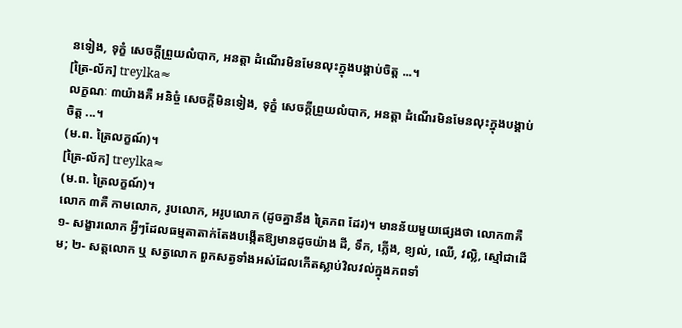នទៀង, ទុក្ខំ សេចក្ដីព្រួយលំបាក, អនត្តា ដំណើរមិនមែនលុះក្នុងបង្គាប់ចិត្ត ...។
[ត្រៃ-ល័ក] treylka≈
លក្ខណៈ ៣យ៉ាងគឺ អនិច្ចំ សេចក្ដីមិនទៀង, ទុក្ខំ សេចក្ដីព្រួយលំបាក, អនត្តា ដំណើរមិនមែនលុះក្នុងបង្គាប់ចិត្ត ...។
(ម.ព. ត្រៃលក្ខណ៍)។
[ត្រៃ-ល័ក] treylka≈
(ម.ព. ត្រៃលក្ខណ៍)។
លោក ៣គឺ កាមលោក, រូបលោក, អរូបលោក (ដូចគ្នានឹង ត្រៃភព ដែរ)។ មានន័យមួយផ្សេងថា លោក៣គឺ ១- សង្ខារលោក អ្វីៗដែលធម្មតាតាក់តែងបង្កើតឱ្យមានដូចយ៉ាង ដី, ទឹក, ភ្លើង, ខ្យល់, ឈើ, វល្លិ, ស្មៅជាដើម; ២- សត្តលោក ឬ សត្វលោក ពួកសត្វទាំងអស់ដែលកើតស្លាប់វិលវល់ក្នុងភពទាំ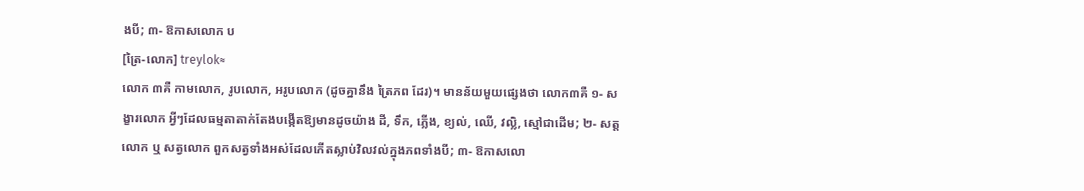ងបី; ៣- ឱកាសលោក ប
[ត្រៃ-លោក] treylok≈
លោក ៣គឺ កាមលោក, រូបលោក, អរូបលោក (ដូចគ្នានឹង ត្រៃភព ដែរ)។ មានន័យមួយផ្សេងថា លោក៣គឺ ១- សង្ខារលោក អ្វីៗដែលធម្មតាតាក់តែងបង្កើតឱ្យមានដូចយ៉ាង ដី, ទឹក, ភ្លើង, ខ្យល់, ឈើ, វល្លិ, ស្មៅជាដើម; ២- សត្តលោក ឬ សត្វលោក ពួកសត្វទាំងអស់ដែលកើតស្លាប់វិលវល់ក្នុងភពទាំងបី; ៣- ឱកាសលោ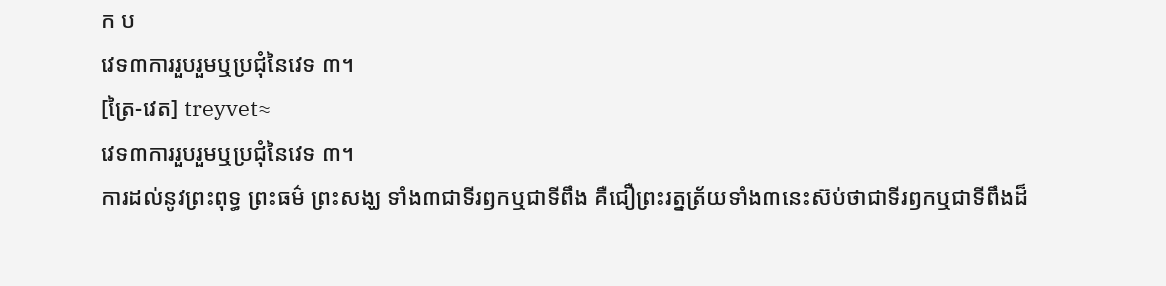ក ប
វេទ៣ការរួបរួមឬប្រជុំនៃវេទ ៣។
[ត្រៃ-វេត] treyvet≈
វេទ៣ការរួបរួមឬប្រជុំនៃវេទ ៣។
ការដល់នូវព្រះពុទ្ធ ព្រះធម៌ ព្រះសង្ឃ ទាំង៣ជាទីរឭកឬជាទីពឹង គឺជឿព្រះរត្នត្រ័យទាំង៣នេះស៊ប់ថាជាទីរឭកឬជាទីពឹងដ៏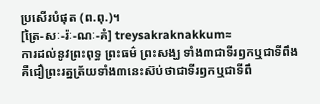ប្រសើរបំផុត (ព.ពុ.)។
[ត្រៃ-សៈ-រ៉ៈ-ណៈ-គំ] treysakraknakkum≈
ការដល់នូវព្រះពុទ្ធ ព្រះធម៌ ព្រះសង្ឃ ទាំង៣ជាទីរឭកឬជាទីពឹង គឺជឿព្រះរត្នត្រ័យទាំង៣នេះស៊ប់ថាជាទីរឭកឬជាទីពឹ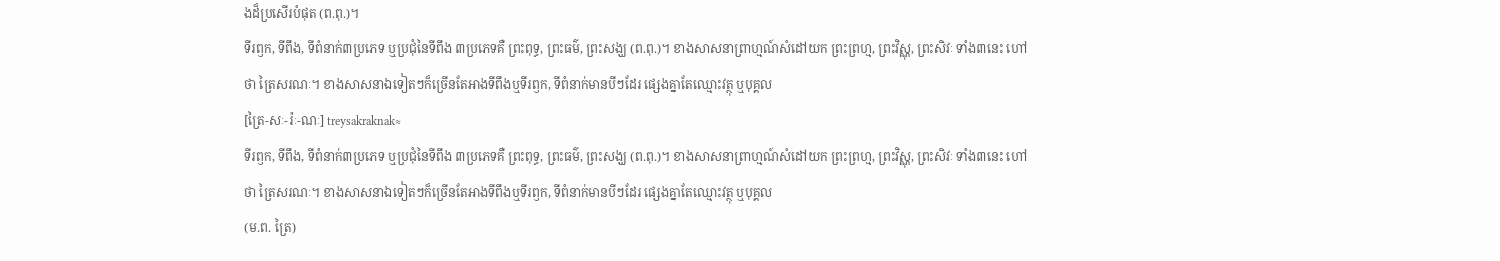ងដ៏ប្រសើរបំផុត (ព.ពុ.)។
ទីរឭក, ទីពឹង, ទីពំនាក់៣ប្រភេទ ឬប្រជុំនៃទីពឹង ៣ប្រភេទគឺ ព្រះពុទ្ធ, ព្រះធម៌, ព្រះសង្ឃ (ព.ពុ.)។ ខាងសាសនាព្រាហ្មណ៍សំដៅយក ព្រះព្រហ្ម, ព្រះវិស្ណុ, ព្រះសិវៈ ទាំង៣នេះ ហៅថា ត្រៃសរណៈ។ ខាងសាសនាឯទៀតៗក៏ច្រើនតែអាងទីពឹងឬទីរឭក, ទីពំនាក់មានបីៗដែរ ផ្សេងគ្នាតែឈ្មោះវត្ថុ ឬបុគ្គល
[ត្រៃ-សៈ-រ៉ៈ-ណៈ] treysakraknak≈
ទីរឭក, ទីពឹង, ទីពំនាក់៣ប្រភេទ ឬប្រជុំនៃទីពឹង ៣ប្រភេទគឺ ព្រះពុទ្ធ, ព្រះធម៌, ព្រះសង្ឃ (ព.ពុ.)។ ខាងសាសនាព្រាហ្មណ៍សំដៅយក ព្រះព្រហ្ម, ព្រះវិស្ណុ, ព្រះសិវៈ ទាំង៣នេះ ហៅថា ត្រៃសរណៈ។ ខាងសាសនាឯទៀតៗក៏ច្រើនតែអាងទីពឹងឬទីរឭក, ទីពំនាក់មានបីៗដែរ ផ្សេងគ្នាតែឈ្មោះវត្ថុ ឬបុគ្គល
(ម.ព. ត្រៃ)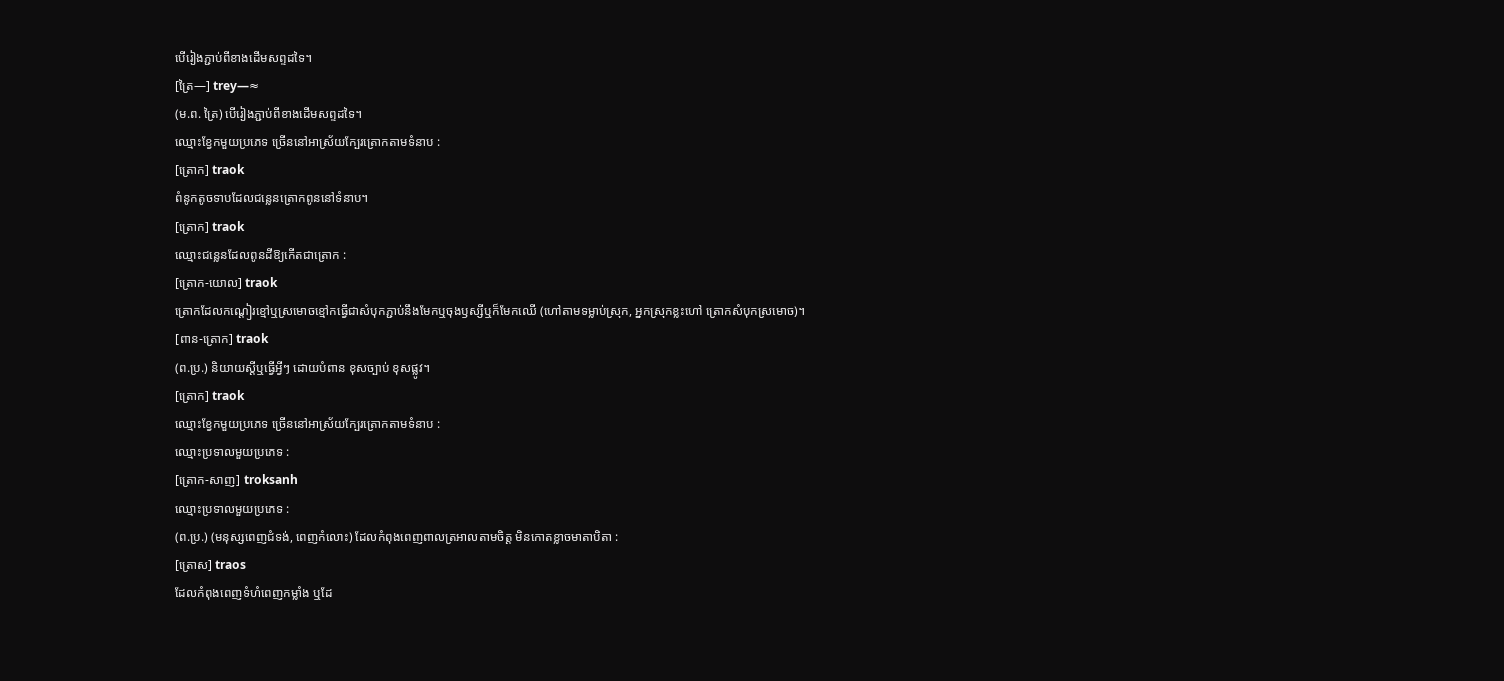បើរៀងភ្ជាប់ពីខាងដើមសព្ទដទៃ។
[ត្រៃ—] trey—≈
(ម.ព. ត្រៃ) បើរៀងភ្ជាប់ពីខាងដើមសព្ទដទៃ។
ឈ្មោះខ្វែកមួយប្រភេទ ច្រើននៅអាស្រ័យក្បែរត្រោកតាមទំនាប :
[ត្រោក] traok
ពំនូកតូចទាបដែលជន្លេនត្រោកពូននៅទំនាប។
[ត្រោក] traok
ឈ្មោះជន្លេនដែលពូនដីឱ្យកើតជាត្រោក :
[ត្រោក-យោល] traok
ត្រោកដែលកណ្ដៀរខ្មៅឬស្រមោចខ្មៅកធ្វើជាសំបុកភ្ជាប់នឹងមែកឬចុងឫស្សីឬក៏មែកឈើ (ហៅតាមទម្លាប់ស្រុក, អ្នកស្រុកខ្លះហៅ ត្រោកសំបុកស្រមោច)។
[ពាន-ត្រោក] traok
(ព.ប្រ.) និយាយស្ដីឬធ្វើអ្វីៗ ដោយបំពាន ខុសច្បាប់ ខុសផ្លូវ។
[ត្រោក] traok
ឈ្មោះខ្វែកមួយប្រភេទ ច្រើននៅអាស្រ័យក្បែរត្រោកតាមទំនាប :
ឈ្មោះប្រទាលមួយប្រភេទ :
[ត្រោក-សាញ] troksanh
ឈ្មោះប្រទាលមួយប្រភេទ :
(ព.ប្រ.) (មនុស្សពេញជំទង់, ពេញកំលោះ) ដែលកំពុងពេញពាលត្រអាលតាមចិត្ត មិនកោតខ្លាចមាតាបិតា :
[ត្រោស] traos
ដែលកំពុងពេញទំហំពេញកម្លាំង ឬដែ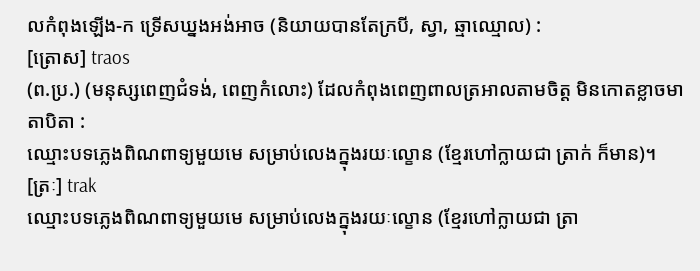លកំពុងឡើង-ក ទ្រើសឃ្នងអង់អាច (និយាយបានតែក្របី, ស្វា, ឆ្មាឈ្មោល) :
[ត្រោស] traos
(ព.ប្រ.) (មនុស្សពេញជំទង់, ពេញកំលោះ) ដែលកំពុងពេញពាលត្រអាលតាមចិត្ត មិនកោតខ្លាចមាតាបិតា :
ឈ្មោះបទភ្លេងពិណពាទ្យមួយមេ សម្រាប់លេងក្នុងរយៈល្ខោន (ខ្មែរហៅក្លាយជា ត្រាក់ ក៏មាន)។
[ត្រៈ] trak
ឈ្មោះបទភ្លេងពិណពាទ្យមួយមេ សម្រាប់លេងក្នុងរយៈល្ខោន (ខ្មែរហៅក្លាយជា ត្រា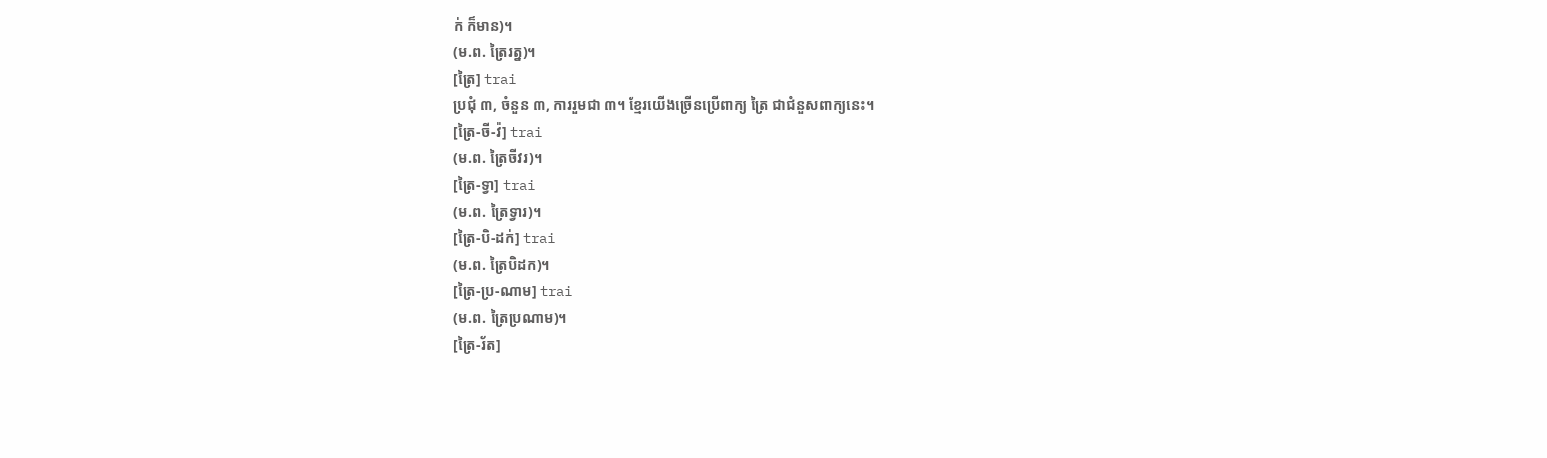ក់ ក៏មាន)។
(ម.ព. ត្រៃរត្ន)។
[ត្រៃ] trai
ប្រជុំ ៣, ចំនួន ៣, ការរួមជា ៣។ ខ្មែរយើងច្រើនប្រើពាក្យ ត្រៃ ជាជំនួសពាក្យនេះ។
[ត្រៃ-ចី-វ៉] trai
(ម.ព. ត្រៃចីវរ)។
[ត្រៃ-ទ្វា] trai
(ម.ព. ត្រៃទ្វារ)។
[ត្រៃ-បិ-ដក់] trai
(ម.ព. ត្រៃបិដក)។
[ត្រៃ-ប្រ-ណាម] trai
(ម.ព. ត្រៃប្រណាម)។
[ត្រៃ-រ័ត]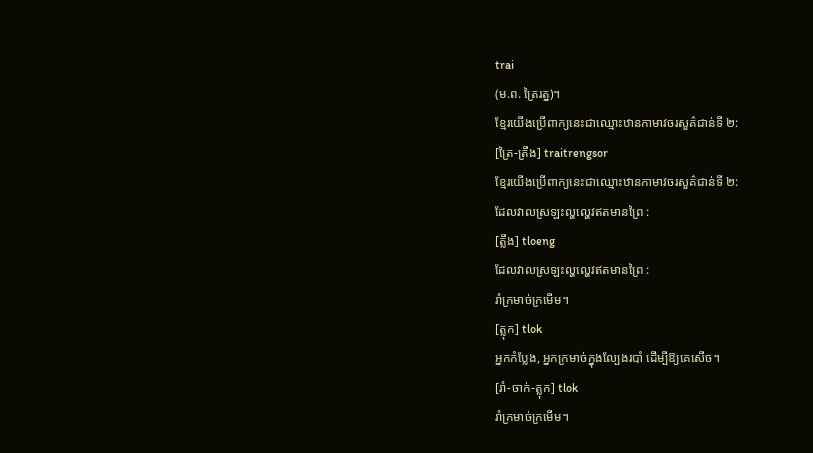trai
(ម.ព. ត្រៃរត្ន)។
ខ្មែរយើងប្រើពាក្យនេះជាឈ្មោះឋានកាមាវចរសួគ៌ជាន់ទី ២:
[ត្រៃ-ត្រឹង] traitrengsor
ខ្មែរយើងប្រើពាក្យនេះជាឈ្មោះឋានកាមាវចរសួគ៌ជាន់ទី ២:
ដែលវាលស្រឡះល្ហល្ហេវឥតមានព្រៃ :
[ត្លឹង] tloeng
ដែលវាលស្រឡះល្ហល្ហេវឥតមានព្រៃ :
រាំក្រមាច់ក្រមើម។
[ត្លុក] tlok
អ្នកកំប្លែង, អ្នកក្រមាច់ក្នុងល្បែងរបាំ ដើម្បីឱ្យគេសើច។
[រាំ-ចាក់-ត្លុក] tlok
រាំក្រមាច់ក្រមើម។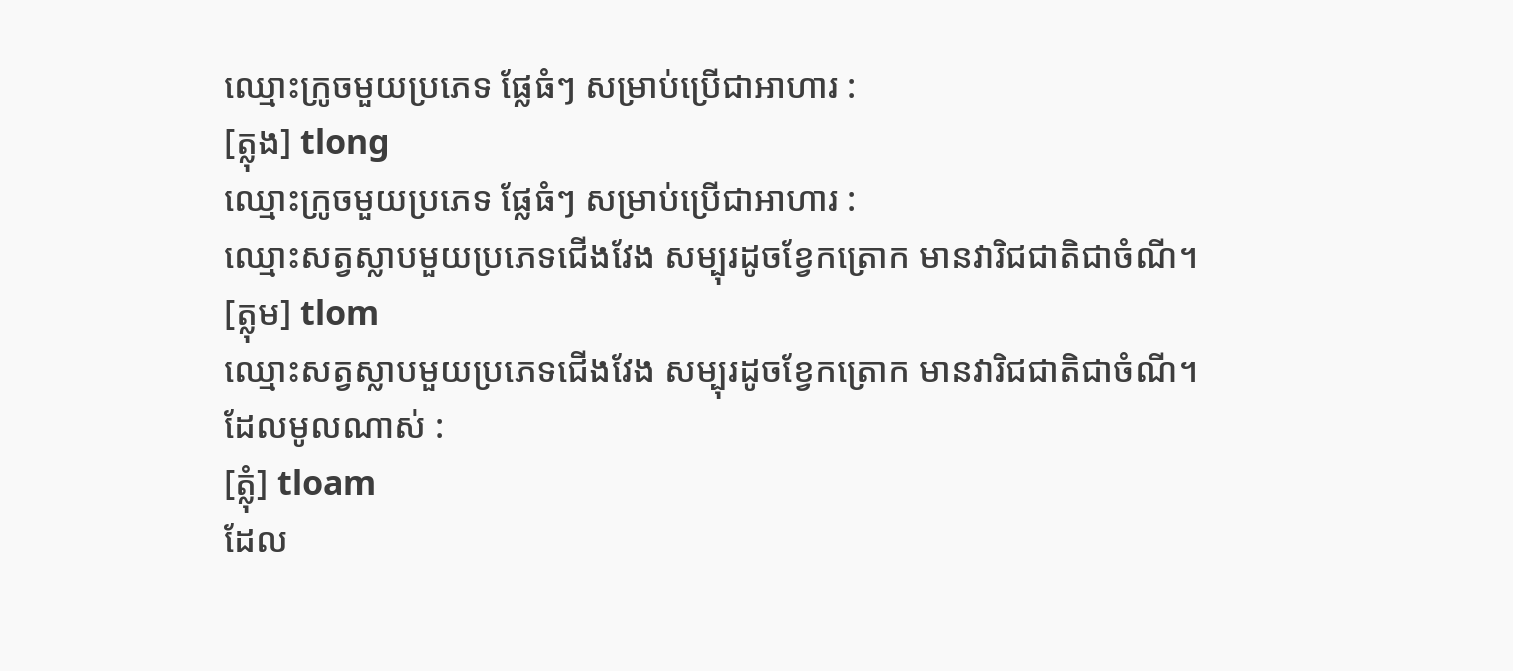ឈ្មោះក្រូចមួយប្រភេទ ផ្លែធំៗ សម្រាប់ប្រើជាអាហារ :
[ត្លុង] tlong
ឈ្មោះក្រូចមួយប្រភេទ ផ្លែធំៗ សម្រាប់ប្រើជាអាហារ :
ឈ្មោះសត្វស្លាបមួយប្រភេទជើងវែង សម្បុរដូចខ្វែកត្រោក មានវារិជជាតិជាចំណី។
[ត្លុម] tlom
ឈ្មោះសត្វស្លាបមួយប្រភេទជើងវែង សម្បុរដូចខ្វែកត្រោក មានវារិជជាតិជាចំណី។
ដែលមូលណាស់ :
[ត្លុំ] tloam
ដែល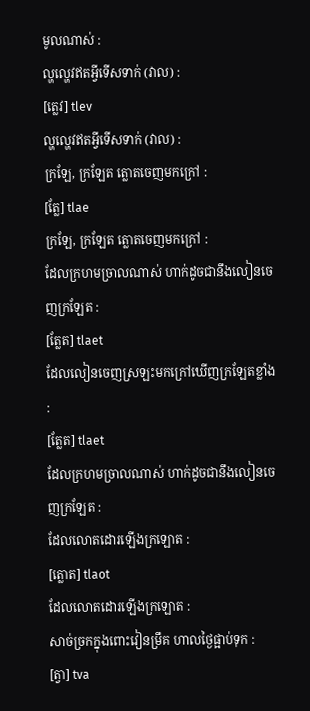មូលណាស់ :
ល្ហល្ហេវឥតអ្វីទើសទាក់ (វាល) :
[ត្លេវ] tlev
ល្ហល្ហេវឥតអ្វីទើសទាក់ (វាល) :
ក្រឡែ, ក្រឡែត ត្លោតចេញមកក្រៅ :
[ត្លែ] tlae
ក្រឡែ, ក្រឡែត ត្លោតចេញមកក្រៅ :
ដែលក្រហមច្រាលណាស់ ហាក់ដូចជានឹងលៀនចេញក្រឡែត :
[ត្លែត] tlaet
ដែលលៀនចេញស្រឡះមកក្រៅឃើញក្រឡែតខ្លាំង :
[ត្លែត] tlaet
ដែលក្រហមច្រាលណាស់ ហាក់ដូចជានឹងលៀនចេញក្រឡែត :
ដែលលោតដោរឡើងក្រឡោត :
[ត្លោត] tlaot
ដែលលោតដោរឡើងក្រឡោត :
សាច់ច្រកក្នុងពោះវៀនម្រឹគ ហាលថ្ងៃផ្អាប់ទុក :
[ត្វា] tva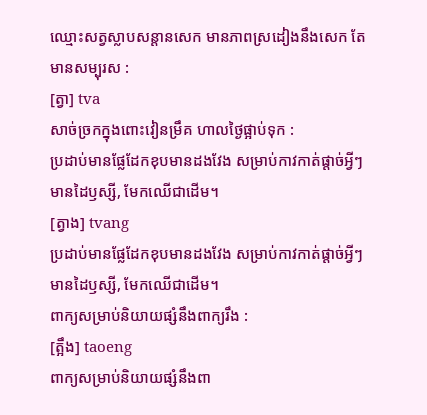ឈ្មោះសត្វស្លាបសន្តានសេក មានភាពស្រដៀងនឹងសេក តែមានសម្បុរស :
[ត្វា] tva
សាច់ច្រកក្នុងពោះវៀនម្រឹគ ហាលថ្ងៃផ្អាប់ទុក :
ប្រដាប់មានផ្លែដែកខុបមានដងវែង សម្រាប់កាវកាត់ផ្ដាច់អ្វីៗ មានដៃឫស្សី, មែកឈើជាដើម។
[ត្វាង] tvang
ប្រដាប់មានផ្លែដែកខុបមានដងវែង សម្រាប់កាវកាត់ផ្ដាច់អ្វីៗ មានដៃឫស្សី, មែកឈើជាដើម។
ពាក្យសម្រាប់និយាយផ្សំនឹងពាក្យរឹង :
[ត្អឹង] taoeng
ពាក្យសម្រាប់និយាយផ្សំនឹងពា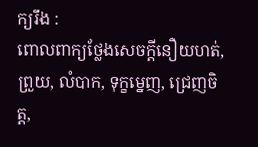ក្យរឹង :
ពោលពាក្យថ្លែងសេចក្ដីនឿយហត់, ព្រួយ, លំបាក, ទុក្ខម្នេញ, ជ្រេញចិត្ត,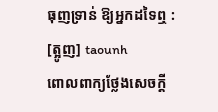ធុញទ្រាន់ ឱ្យអ្នកដទៃឮ :
[ត្អូញ] taounh
ពោលពាក្យថ្លែងសេចក្ដី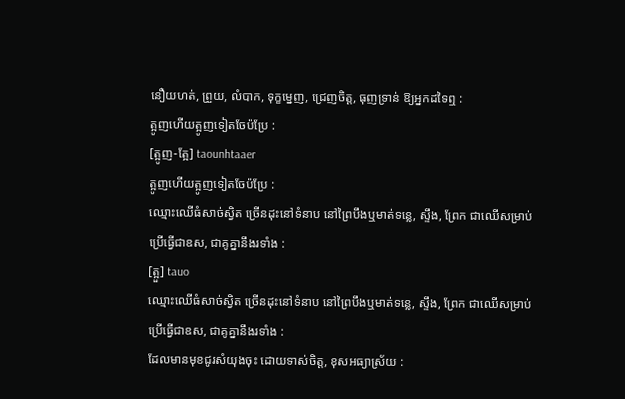នឿយហត់, ព្រួយ, លំបាក, ទុក្ខម្នេញ, ជ្រេញចិត្ត, ធុញទ្រាន់ ឱ្យអ្នកដទៃឮ :
ត្អូញហើយត្អូញទៀតចែប៉ប្រែ :
[ត្អូញ-ត្អែ] taounhtaaer
ត្អូញហើយត្អូញទៀតចែប៉ប្រែ :
ឈ្មោះឈើធំសាច់ស្វិត ច្រើនដុះនៅទំនាប នៅព្រៃបឹងឬមាត់ទន្លេ, ស្ទឹង, ព្រែក ជាឈើសម្រាប់ប្រើធ្វើជាឧស, ជាគូគ្នានឹងរទាំង :
[ត្អួ] tauo
ឈ្មោះឈើធំសាច់ស្វិត ច្រើនដុះនៅទំនាប នៅព្រៃបឹងឬមាត់ទន្លេ, ស្ទឹង, ព្រែក ជាឈើសម្រាប់ប្រើធ្វើជាឧស, ជាគូគ្នានឹងរទាំង :
ដែលមានមុខជូរសំយុងចុះ ដោយទាស់ចិត្ត, ខុសអធ្យាស្រ័យ :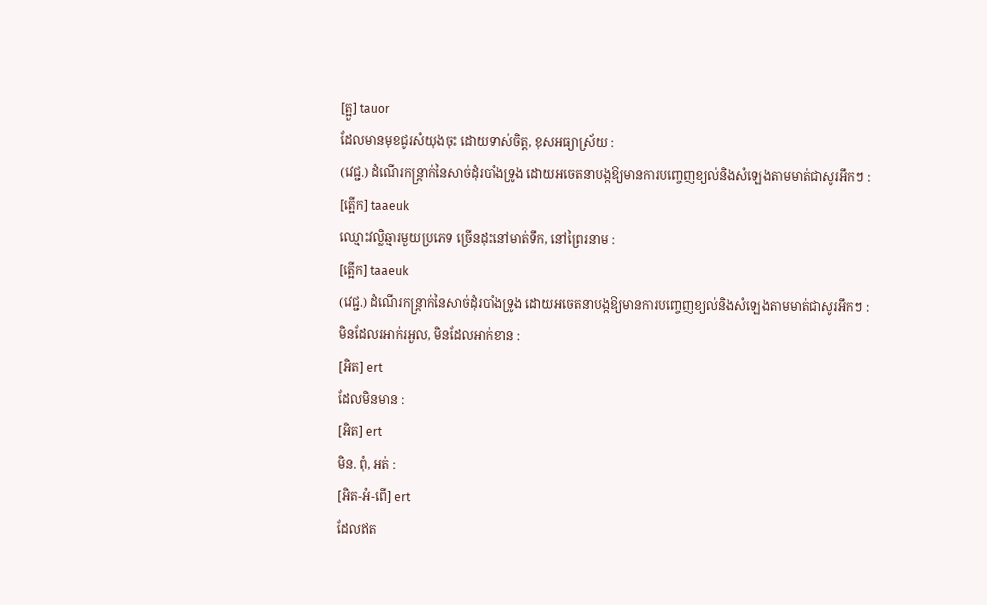[ត្អួ] tauor
ដែលមានមុខជូរសំយុងចុះ ដោយទាស់ចិត្ត, ខុសអធ្យាស្រ័យ :
(វេជ្ជ.) ដំណើរកន្ត្រាក់នៃសាច់ដុំរបាំងទ្រូង ដោយអចេតនាបង្កឱ្យមានការបញ្ចេញខ្យល់និងសំឡេងតាមមាត់ជាសូរអឹកៗ :
[ត្អើក] taaeuk
ឈ្មោះវល្លិឆ្មារមួយប្រភេទ ច្រើនដុះនៅមាត់ទឹក, នៅព្រៃរនាម :
[ត្អើក] taaeuk
(វេជ្ជ.) ដំណើរកន្ត្រាក់នៃសាច់ដុំរបាំងទ្រូង ដោយអចេតនាបង្កឱ្យមានការបញ្ចេញខ្យល់និងសំឡេងតាមមាត់ជាសូរអឹកៗ :
មិនដែលរអាក់រអួល, មិនដែលអាក់ខាន :
[អិត] ert
ដែលមិនមាន :
[អិត] ert
មិន. ពុំ, អត់ :
[អិត-អំ-ពើ] ert
ដែលឥត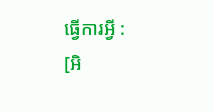ធ្វើការអ្វី :
[អិ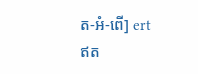ត-អំ-ពើ] ert
ឥត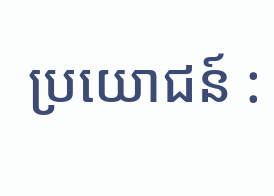ប្រយោជន៍ :